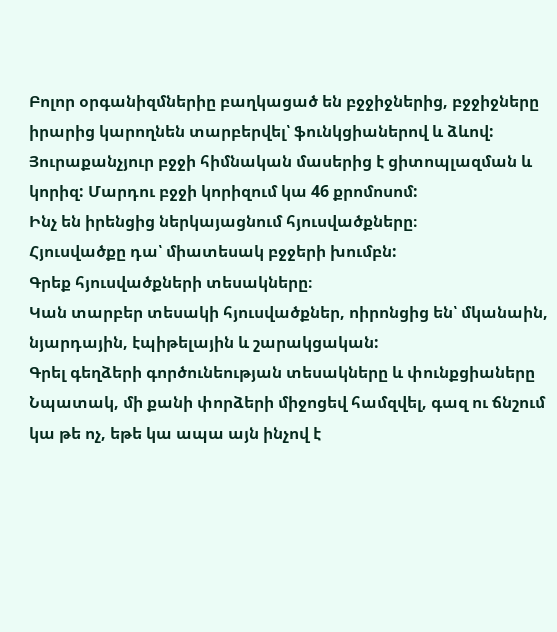Բոլոր օրգանիզմներիը բաղկացած են բջջիջներից, բջջիջները իրարից կարողնեն տարբերվել՝ ֆունկցիաներով և ձևով: Յուրաքանչյուր բջջի հիմնական մասերից է ցիտոպլազման և կորիզ: Մարդու բջջի կորիզում կա 46 քրոմոսոմ:
Ինչ են իրենցից ներկայացնում հյուսվածքները։
Հյուսվածքը դա՝ միատեսակ բջջերի խումբն:
Գրեք հյուսվածքների տեսակները։
Կան տարբեր տեսակի հյուսվածքներ, ոիրոնցից են՝ մկանաին, նյարդային, էպիթելային և շարակցական:
Գրել գեղձերի գործունեության տեսակները և փունքցիաները
Նպատակ, մի քանի փորձերի միջոցեվ համզվել, գազ ու ճնշում կա թե ոչ, եթե կա ապա այն ինչով է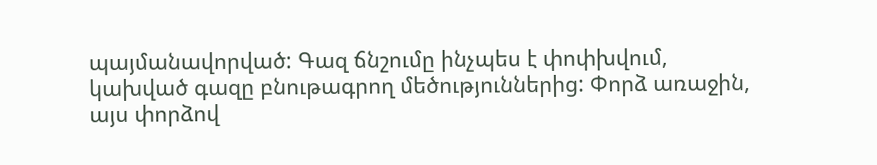պայմանավորված: Գազ ճնշումը ինչպես է փոփխվում, կախված գազը բնութագրող մեծություններից: Փորձ առաջին, այս փորձով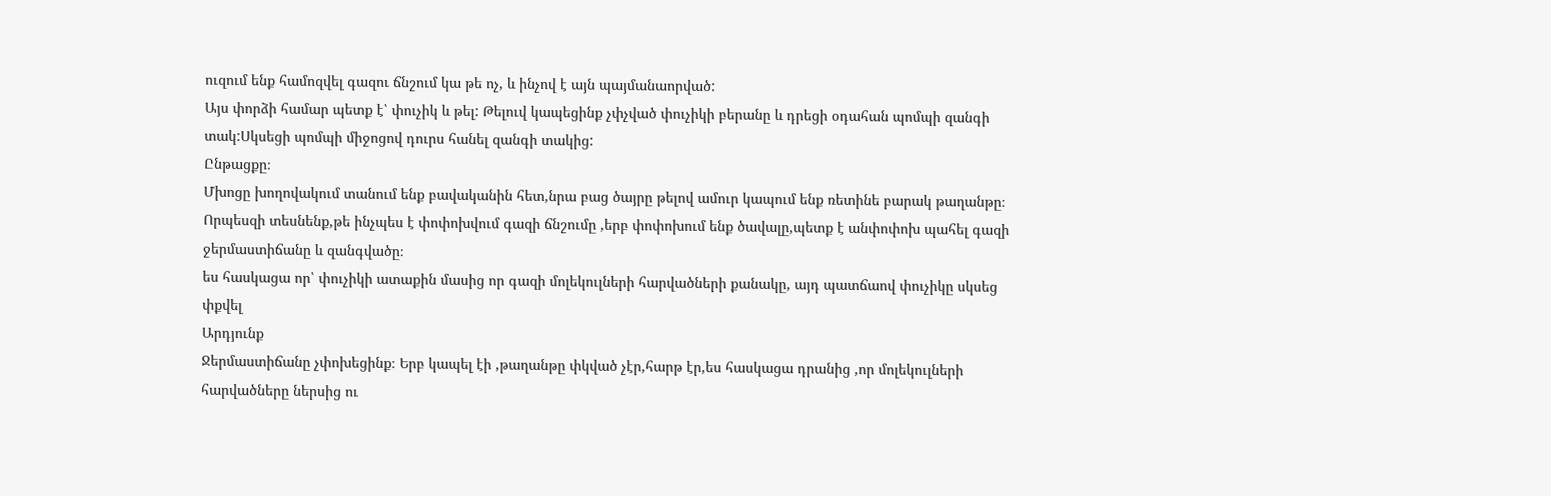ուզում ենք համոզվել գազու ճնշում կա թե ոչ, և ինչով է այն պայմանաորված:
Այս փորձի համար պետք է՝ փուչիկ և թել: Թելուվ կապեցինք չփչված փուչիկի բերանը և դրեցի օդահան պոմպի զանգի տակ:Սկսեցի պոմպի միջոցով դուրս հանել զանգի տակից:
Ընթացքը։
Մխոցը խողովակում տանում ենք բավականին հետ,նրա բաց ծայրը թելով ամուր կապում ենք ռետինե բարակ թաղանթը։ Որպեսզի տեսնենք,թե ինչպես է փոփոխվում գազի ճնշումը ,երբ փոփոխում ենք ծավալը,պետք է անփոփոխ պահել գազի ջերմաստիճանը և զանգվածը։
ես հասկացա որ՝ փուչիկի ատաքին մասից որ գազի մոլեկուլների հարվածների քանակը, այդ պատճաով փուչիկը սկսեց փքվել
Արդյունք
Ջերմաստիճանը չփոխեցինք։ Երբ կապել էի ,թաղանթը փկված չէր,հարթ էր,ես հասկացա դրանից ,որ մոլեկուլների հարվածները ներսից ու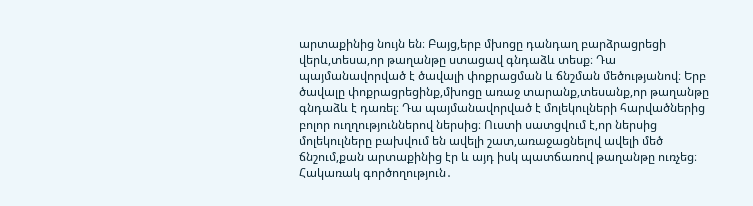արտաքինից նույն են։ Բայց,երբ մխոցը դանդաղ բարձրացրեցի վերև,տեսա,որ թաղանթը ստացավ գնդաձև տեսք։ Դա պայմանավորված է ծավալի փոքրացման և ճնշման մեծությանով։ Երբ ծավալը փոքրացրեցինք,մխոցը առաջ տարանք,տեսանք,որ թաղանթը գնդաձև է դառել։ Դա պայմանավորված է մոլեկուլների հարվածներից բոլոր ուղղություններով ներսից։ Ուստի սատցվում է,որ ներսից մոլեկուլները բախվում են ավելի շատ,առաջացնելով ավելի մեծ ճնշում,քան արտաքինից էր և այդ իսկ պատճառով թաղանթը ուռչեց։
Հակառակ գործողություն․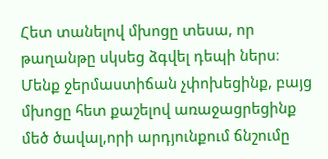Հետ տանելով մխոցը տեսա, որ թաղանթը սկսեց ձգվել դեպի ներս։ Մենք ջերմաստիճան չփոխեցինք, բայց մխոցը հետ քաշելով առաջացրեցինք մեծ ծավալ,որի արդյունքում ճնշումը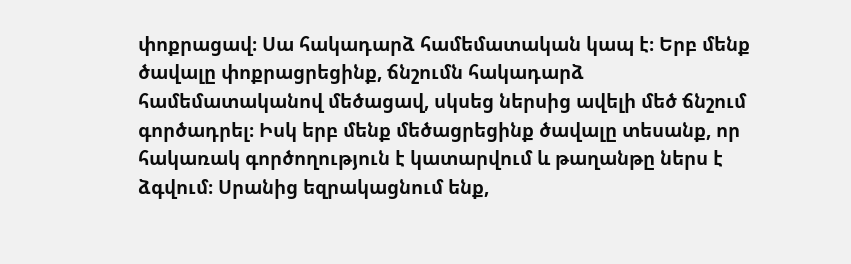փոքրացավ։ Սա հակադարձ համեմատական կապ է։ Երբ մենք ծավալը փոքրացրեցինք, ճնշումն հակադարձ համեմատականով մեծացավ, սկսեց ներսից ավելի մեծ ճնշում գործադրել։ Իսկ երբ մենք մեծացրեցինք ծավալը տեսանք, որ հակառակ գործողություն է կատարվում և թաղանթը ներս է ձգվում։ Սրանից եզրակացնում ենք,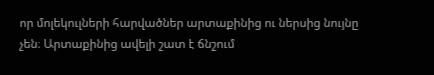որ մոլեկուլների հարվածներ արտաքինից ու ներսից նույնը չեն։ Արտաքինից ավելի շատ է ճնշում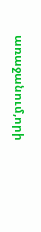առաջանում,որի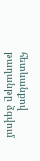հետևանքով թաղանթը ձգվում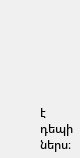է դեպի ներս։